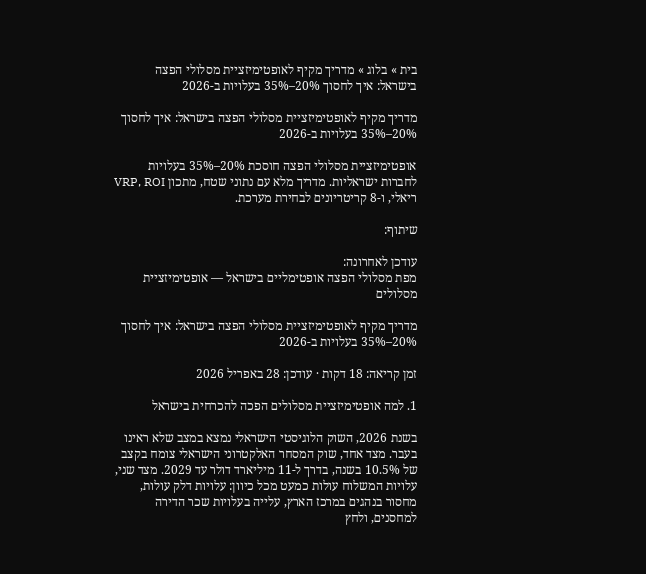בית » בלוג » מדריך מקיף לאופטימיזציית מסלולי הפצה בישראל: איך לחסוך 20%–35% בעלויות ב-2026

מדריך מקיף לאופטימיזציית מסלולי הפצה בישראל: איך לחסוך 20%–35% בעלויות ב-2026

אופטימיזציית מסלולי הפצה חוסכת 20%–35% בעלויות לחברות ישראליות. מדריך מלא עם נתוני שטח, מתכון VRP, ROI ריאלי, ו-8 קריטריונים לבחירת מערכת.

שיתוף:

עודכן לאחרונה:
מפת מסלולי הפצה אופטימליים בישראל — אופטימיזציית מסלולים

מדריך מקיף לאופטימיזציית מסלולי הפצה בישראל: איך לחסוך 20%–35% בעלויות ב-2026

זמן קריאה: 18 דקות · עודכן: 28 באפריל 2026

1. למה אופטימיזציית מסלולים הפכה להכרחית בישראל

בשנת 2026, השוק הלוגיסטי הישראלי נמצא במצב שלא ראינו בעבר. מצד אחד, שוק המסחר האלקטרוני הישראלי צומח בקצב של 10.5% בשנה, בדרך ל-11 מיליארד דולר עד 2029. מצד שני, עלויות המשלוח עולות כמעט מכל כיוון: עלויות דלק עולות, מחסור בנהגים במרכז הארץ, עלייה בעלויות שכר הדירה למחסנים, ולחץ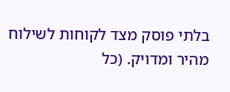בלתי פוסק מצד לקוחות לשילוח מהיר ומדויק. (כל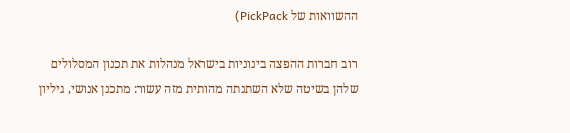ההשוואות של PickPack)

רוב חברות ההפצה בינוניות בישראל מנהלות את תכנון המסלולים שלהן בשיטה שלא השתנתה מהותית מזה עשור: מתכנן אנושי, גיליון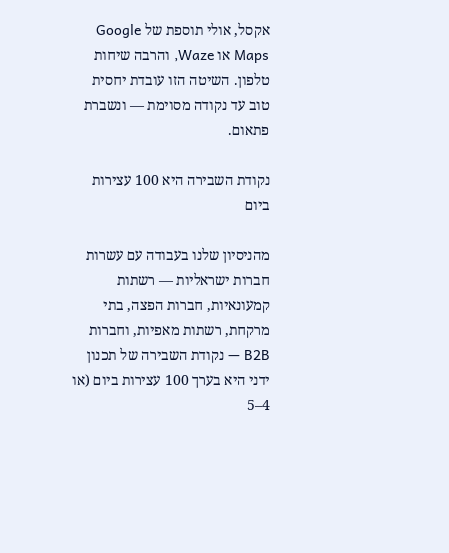אקסל, אולי תוספת של Google Maps או Waze, והרבה שיחות טלפון. השיטה הזו עובדת יחסית טוב עד נקודה מסוימת — ונשברת פתאום.

נקודת השבירה היא 100 עצירות ביום

מהניסיון שלנו בעבודה עם עשרות חברות ישראליות — רשתות קמעונאיות, חברות הפצה, בתי מרקחת, רשתות מאפיות, וחברות B2B — נקודת השבירה של תכנון ידני היא בערך 100 עצירות ביום (או 4–5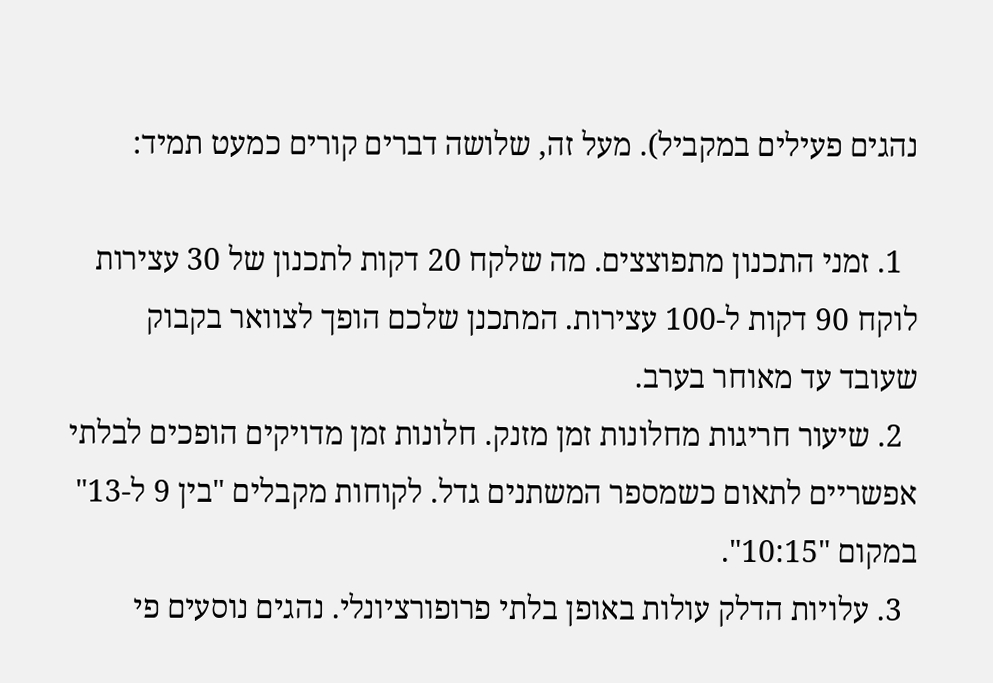נהגים פעילים במקביל). מעל זה, שלושה דברים קורים כמעט תמיד:

  1. זמני התכנון מתפוצצים. מה שלקח 20 דקות לתכנון של 30 עצירות לוקח 90 דקות ל-100 עצירות. המתכנן שלכם הופך לצוואר בקבוק שעובד עד מאוחר בערב.
  2. שיעור חריגות מחלונות זמן מזנק. חלונות זמן מדויקים הופכים לבלתי אפשריים לתאום כשמספר המשתנים גדל. לקוחות מקבלים "בין 9 ל-13" במקום "10:15".
  3. עלויות הדלק עולות באופן בלתי פרופורציונלי. נהגים נוסעים פי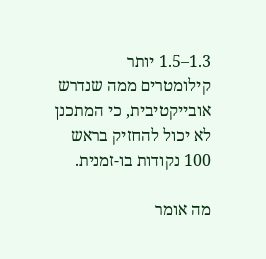1.3–1.5 יותר קילומטרים ממה שנדרש אובייקטיבית, כי המתכנן לא יכול להחזיק בראש 100 נקודות בו-זמנית.

מה אומר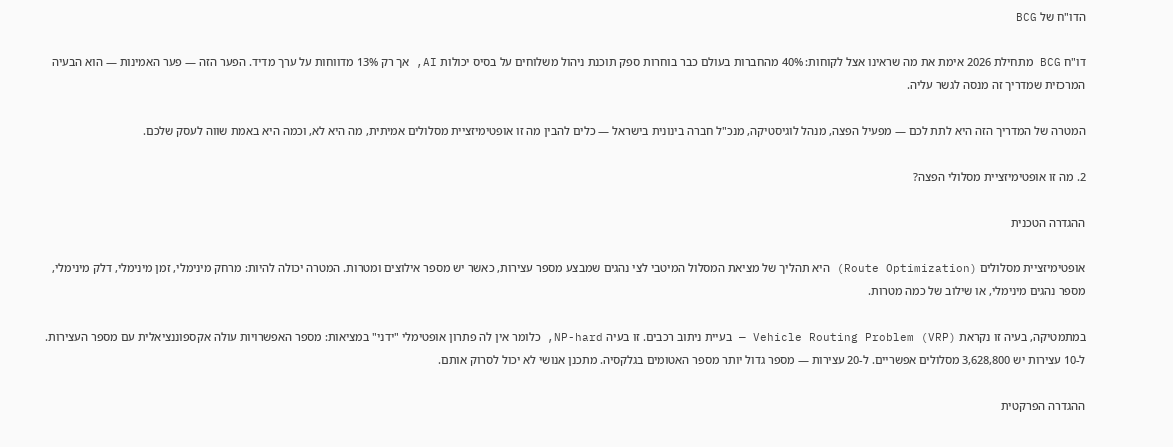הדו"ח של BCG

דו"ח BCG מתחילת 2026 אימת את מה שראינו אצל לקוחות: 40% מהחברות בעולם כבר בוחרות ספק תוכנת ניהול משלוחים על בסיס יכולות AI, אך רק 13% מדווחות על ערך מדיד. הפער הזה — פער האמינות — הוא הבעיה המרכזית שמדריך זה מנסה לגשר עליה.

המטרה של המדריך הזה היא לתת לכם — מפעיל הפצה, מנהל לוגיסטיקה, מנכ"ל חברה בינונית בישראל — כלים להבין מה זו אופטימיזציית מסלולים אמיתית, מה היא לא, וכמה היא באמת שווה לעסק שלכם.

2. מה זו אופטימיזציית מסלולי הפצה?

ההגדרה הטכנית

אופטימיזציית מסלולים (Route Optimization) היא תהליך של מציאת המסלול המיטבי לצי נהגים שמבצע מספר עצירות, כאשר יש מספר אילוצים ומטרות. המטרה יכולה להיות: מרחק מינימלי, זמן מינימלי, דלק מינימלי, מספר נהגים מינימלי, או שילוב של כמה מטרות.

במתמטיקה, בעיה זו נקראת Vehicle Routing Problem (VRP) — בעיית ניתוב רכבים. זו בעיה NP-hard, כלומר אין לה פתרון אופטימלי "ידני" במציאות: מספר האפשרויות עולה אקספוננציאלית עם מספר העצירות. ל-10 עצירות יש 3,628,800 מסלולים אפשריים. ל-20 עצירות — מספר גדול יותר מספר האטומים בגלקסיה. מתכנן אנושי לא יכול לסרוק אותם.

ההגדרה הפרקטית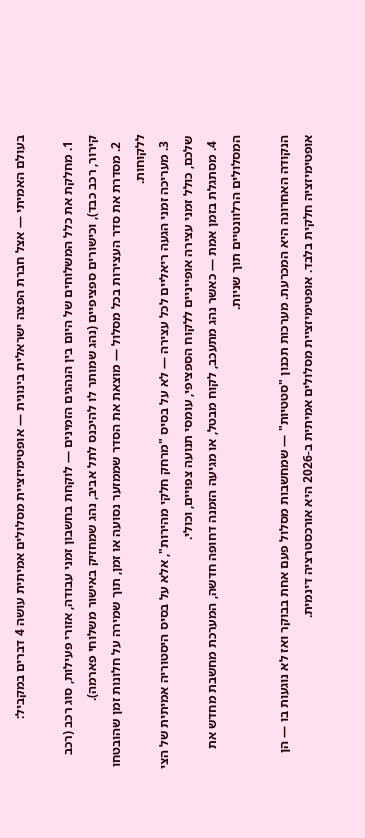בעולם האמיתי — אצל חברת הפצה ישראלית בינונית — אופטימיזציית מסלולים אמיתית עושה 4 דברים במקביל:

  1. מחלקת את כלל המשלוחים של היום בין הנהגים הזמינים — לוקחת בחשבון זמני עבודה, אזורי פעילות, סוג רכב (רכב קירור, רכב כבד), וכישורים ספציפיים (נהג שמותר לו להיכנס לתל אביב, נהג שמחזיק באישור משלוחי פארמה).
  2. מסדרת את סדר העצירות בכל מסלול — מוצאת את הסדר שממזער נסועה או זמן, תוך שמירה על חלונות זמן שהובטחו ללקוחות.
  3. מעריכה זמני הגעה ריאליים לכל עצירה — לא על בסיס "מרחק חלקי מהירות", אלא על בסיס היסטוריה אמיתית של הצי שלכם, כולל זמני עצירה אופייניים ללקוח הספציפי, עומסי תנועה צפויים, וכולי.
  4. מסתגלת בזמן אמת — כאשר נהג מתעכב, לקוח מבטל, או מגיעה הזמנה דחופה חדשה, המערכת מחשבת מחדש את המסלולים הרלוונטיים תוך שניות.

הנקודה האחרונה היא המכרעת. מערכות תכנון "סטטיות" — שמחשבות מסלול פעם אחת בבוקר ואז לא נוגעות בו — הן אופטימיזציה חלקית בלבד. אופטימיזציית מסלולים אמיתית ב-2026 היא אורכסטרציה דינמית.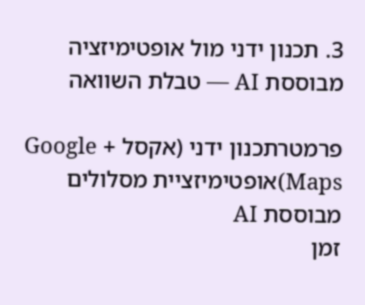3. תכנון ידני מול אופטימיזציה מבוססת AI — טבלת השוואה

פרמטרתכנון ידני (אקסל + Google Maps)אופטימיזציית מסלולים מבוססת AI
זמן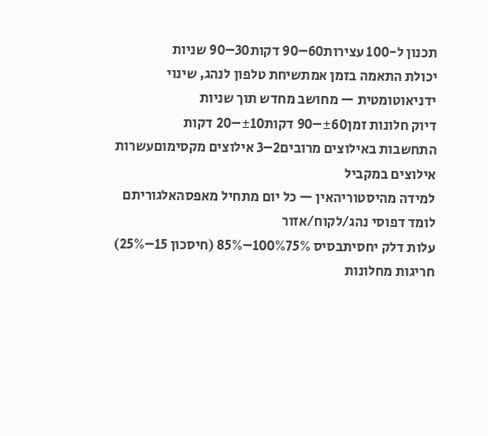תכנון ל-100 עצירות60–90 דקות30–90 שניות
יכולת התאמה בזמן אמתשיחת טלפון לנהג, שינוי ידניאוטומטית — מחושב מחדש תוך שניות
דיוק חלונות זמן±60–90 דקות±10–20 דקות
התחשבות באילוצים מרובים2–3 אילוצים מקסימוםעשרות אילוצים במקביל
למידה מהיסטוריהאין — כל יום מתחיל מאפסהאלגוריתם לומד דפוסי נהג/לקוח/אזור
עלות דלק יחסיתבסיס 100%75%–85% (חיסכון 15–25%)
חריגות מחלונות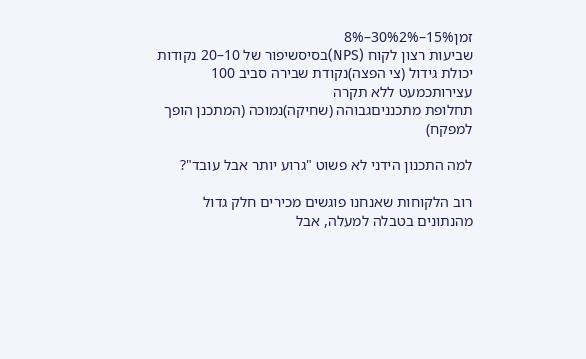זמן15%–30%2%–8%
שביעות רצון לקוח (NPS)בסיסשיפור של 10–20 נקודות
יכולת גידול (צי הפצה)נקודת שבירה סביב 100 עצירותכמעט ללא תקרה
תחלופת מתכנניםגבוהה (שחיקה)נמוכה (המתכנן הופך למפקח)

למה התכנון הידני לא פשוט "גרוע יותר אבל עובד"?

רוב הלקוחות שאנחנו פוגשים מכירים חלק גדול מהנתונים בטבלה למעלה, אבל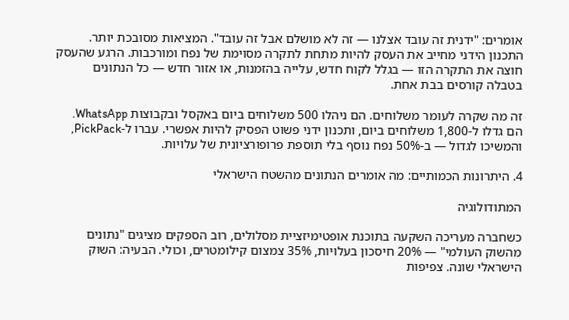אומרים: "ידנית זה עובד אצלנו — זה לא מושלם אבל זה עובד". המציאות מסובכת יותר. התכנון הידני מחייב את העסק להיות מתחת לתקרה מסוימת של נפח ומורכבות. הרגע שהעסק חוצה את התקרה הזו — בגלל לקוח חדש, עלייה בהזמנות, או אזור חדש — כל הנתונים בטבלה קורסים בבת אחת.

זה מה שקרה לעומר משלוחים. הם ניהלו 500 משלוחים ביום באקסל ובקבוצות WhatsApp. הם גדלו ל-1,800 משלוחים ביום, ותכנון ידני פשוט הפסיק להיות אפשרי. עברו ל-PickPack, והמשיכו לגדול — ב-50% נפח נוסף בלי תוספת פרופורציונית של עלויות.

4. היתרונות הכמותיים: מה אומרים הנתונים מהשטח הישראלי

המתודולוגיה

כשחברה מעריכה השקעה בתוכנת אופטימיזציית מסלולים, רוב הספקים מציגים "נתונים מהשוק העולמי" — 20% חיסכון בעלויות, 35% צמצום קילומטרים, וכולי. הבעיה: השוק הישראלי שונה. צפיפות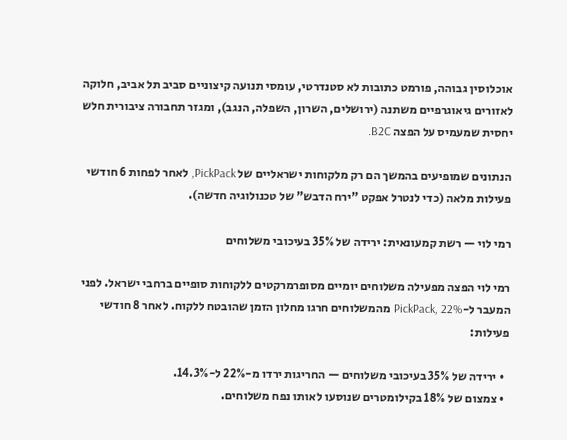אוכלוסין גבוהה, פורמט כתובות לא סטנדרטי, עומסי תנועה קיצוניים סביב תל אביב, חלוקה לאזורים גיאוגרפיים משתנה (ירושלים, השרון, השפלה, הנגב), ומגזר תחבורה ציבורית חלש יחסית שמעמיס על הפצה B2C.

הנתונים שמופיעים בהמשך הם רק מלקוחות ישראליים של PickPack, לאחר לפחות 6 חודשי פעילות מלאה (כדי לנטרל אפקט "ירח הדבש" של טכנולוגיה חדשה).

רמי לוי — רשת קמעונאית: ירידה של 35% בעיכובי משלוחים

רמי לוי הפצה מפעילה משלוחים יומיים מסופרמרקטים ללקוחות סופיים ברחבי ישראל. לפני המעבר ל-PickPack, 22% מהמשלוחים חרגו מחלון הזמן שהובטח ללקוח. לאחר 8 חודשי פעילות:

  • ירידה של 35% בעיכובי משלוחים — החריגות ירדו מ-22% ל-14.3%.
  • צמצום של 18% בקילומטרים שנוסעו לאותו נפח משלוחים.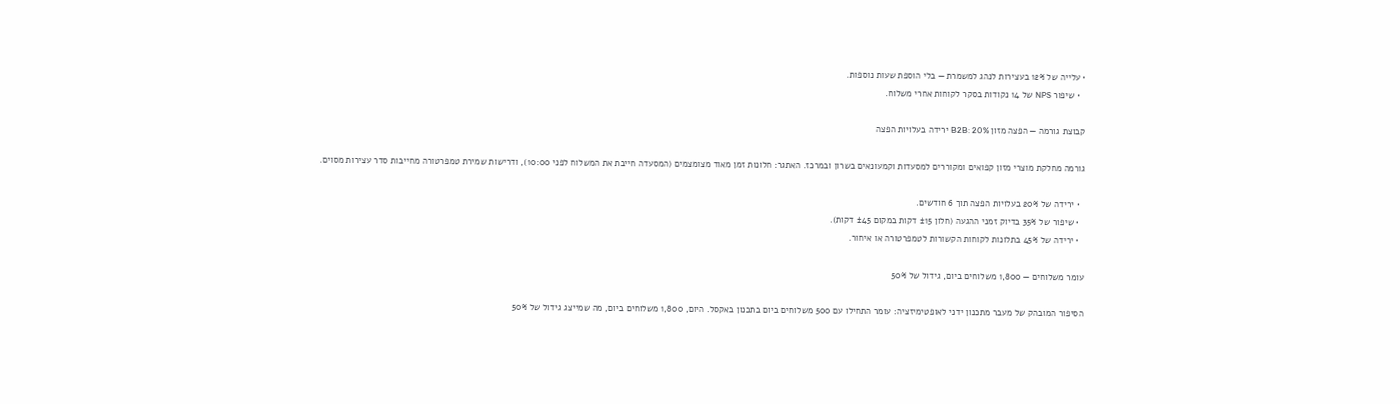• עלייה של 12% בעצירות לנהג למשמרת — בלי הוספת שעות נוספות.
  • שיפור NPS של 14 נקודות בסקר לקוחות אחרי משלוח.

קבוצת גורמה — הפצה מזון B2B: 20% ירידה בעלויות הפצה

גורמה מחלקת מוצרי מזון קפואים ומקוררים למסעדות וקמעונאים בשרון ובמרכז. האתגר: חלונות זמן מאוד מצומצמים (המסעדה חייבת את המשלוח לפני 10:00), ודרישות שמירת טמפרטורה מחייבות סדר עצירות מסוים.

  • ירידה של 20% בעלויות הפצה תוך 6 חודשים.
  • שיפור של 35% בדיוק זמני ההגעה (חלון ±15 דקות במקום ±45 דקות).
  • ירידה של 45% בתלונות לקוחות הקשורות לטמפרטורה או איחור.

עומר משלוחים — 1,800 משלוחים ביום, גידול של 50%

הסיפור המובהק של מעבר מתכנון ידני לאופטימיזציה: עומר התחילו עם 500 משלוחים ביום בתכנון באקסל. היום, 1,800 משלוחים ביום, מה שמייצג גידול של 50%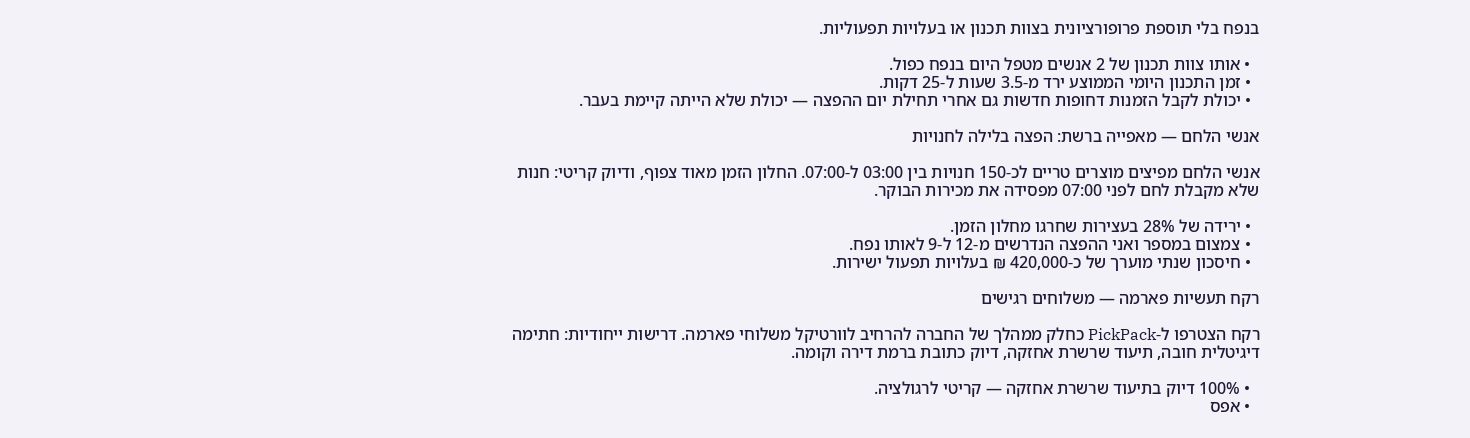בנפח בלי תוספת פרופורציונית בצוות תכנון או בעלויות תפעוליות.

  • אותו צוות תכנון של 2 אנשים מטפל היום בנפח כפול.
  • זמן התכנון היומי הממוצע ירד מ-3.5 שעות ל-25 דקות.
  • יכולת לקבל הזמנות דחופות חדשות גם אחרי תחילת יום ההפצה — יכולת שלא הייתה קיימת בעבר.

אנשי הלחם — מאפייה ברשת: הפצה בלילה לחנויות

אנשי הלחם מפיצים מוצרים טריים לכ-150 חנויות בין 03:00 ל-07:00. החלון הזמן מאוד צפוף, ודיוק קריטי: חנות שלא מקבלת לחם לפני 07:00 מפסידה את מכירות הבוקר.

  • ירידה של 28% בעצירות שחרגו מחלון הזמן.
  • צמצום במספר ואני ההפצה הנדרשים מ-12 ל-9 לאותו נפח.
  • חיסכון שנתי מוערך של כ-420,000 ₪ בעלויות תפעול ישירות.

רקח תעשיות פארמה — משלוחים רגישים

רקח הצטרפו ל-PickPack כחלק ממהלך של החברה להרחיב לוורטיקל משלוחי פארמה. דרישות ייחודיות: חתימה דיגיטלית חובה, תיעוד שרשרת אחזקה, דיוק כתובת ברמת דירה וקומה.

  • 100% דיוק בתיעוד שרשרת אחזקה — קריטי לרגולציה.
  • אפס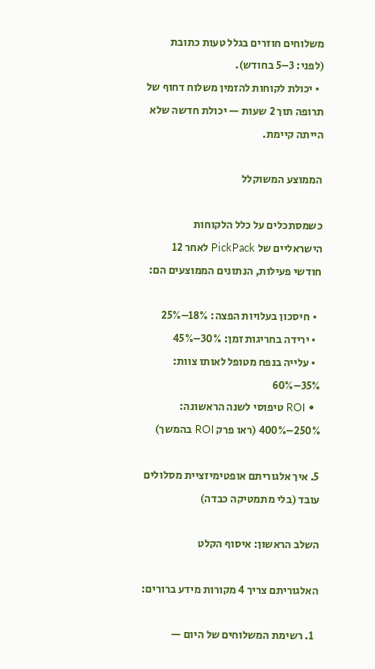משלוחים חוזרים בגלל טעות כתובת (לפני: 3–5 בחודש).
  • יכולת לקוחות להזמין משלוח דחוף של תרופה תוך 2 שעות — יכולת חדשה שלא הייתה קיימת.

הממוצע המשוקלל

כשמסתכלים על כלל הלקוחות הישראליים של PickPack לאחר 12 חודשי פעילות, הנתונים הממוצעים הם:

  • חיסכון בעלויות הפצה: 18%–25%
  • ירידה בחריגות זמן: 30%–45%
  • עלייה בנפח מטופל לאותו צוות: 35%–60%
  • ROI טיפוסי לשנה הראשונה: 250%–400% (ראו פרק ROI בהמשך)

5. איך אלגוריתם אופטימיזציית מסלולים עובד (בלי מתמטיקה כבדה)

השלב הראשון: איסוף הקלט

האלגוריתם צריך 4 מקורות מידע ברורים:

  1. רשימת המשלוחים של היום —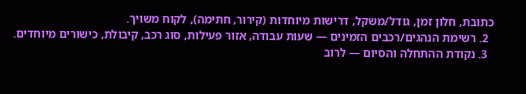כתובת, חלון זמן, גודל/משקל, דרישות מיוחדות (קירור, חתימה), לקוח משויך.
  2. רשימת הנהגים/רכבים הזמינים — שעות עבודה, אזור פעילות, סוג רכב, קיבולת, כישורים מיוחדים.
  3. נקודת ההתחלה והסיום — לרוב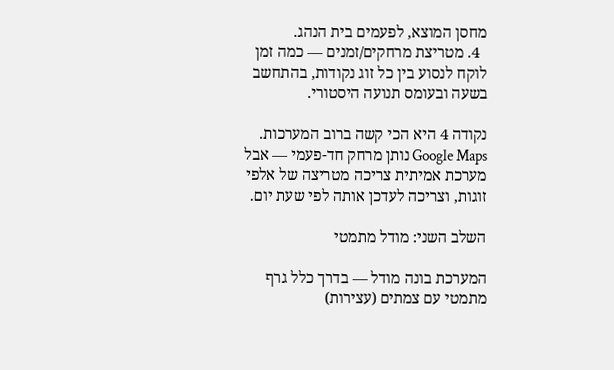מחסן המוצא, לפעמים בית הנהג.
  4. מטריצת מרחקים/זמנים — כמה זמן לוקח לנסוע בין כל זוג נקודות, בהתחשב בשעה ובעומס תנועה היסטורי.

נקודה 4 היא הכי קשה ברוב המערכות. Google Maps נותן מרחק חד-פעמי — אבל מערכת אמיתית צריכה מטריצה של אלפי זוגות, וצריכה לעדכן אותה לפי שעת יום.

השלב השני: מודל מתמטי

המערכת בונה מודל — בדרך כלל גרף מתמטי עם צמתים (עצירות)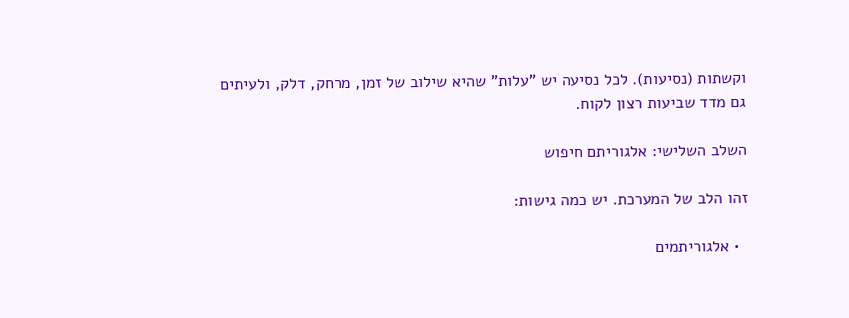וקשתות (נסיעות). לכל נסיעה יש "עלות" שהיא שילוב של זמן, מרחק, דלק, ולעיתים גם מדד שביעות רצון לקוח.

השלב השלישי: אלגוריתם חיפוש

זהו הלב של המערכת. יש כמה גישות:

  • אלגוריתמים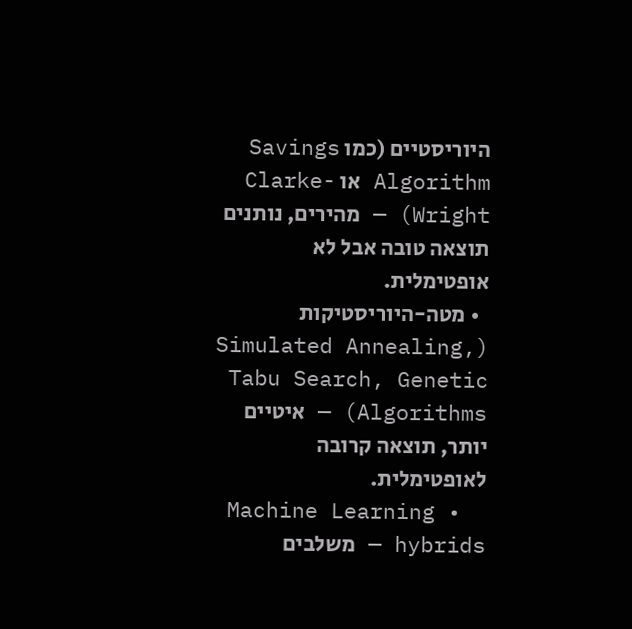היוריסטיים (כמו Savings Algorithm או Clarke-Wright) — מהירים, נותנים תוצאה טובה אבל לא אופטימלית.
  • מטה-היוריסטיקות (Simulated Annealing, Tabu Search, Genetic Algorithms) — איטיים יותר, תוצאה קרובה לאופטימלית.
  • Machine Learning hybrids — משלבים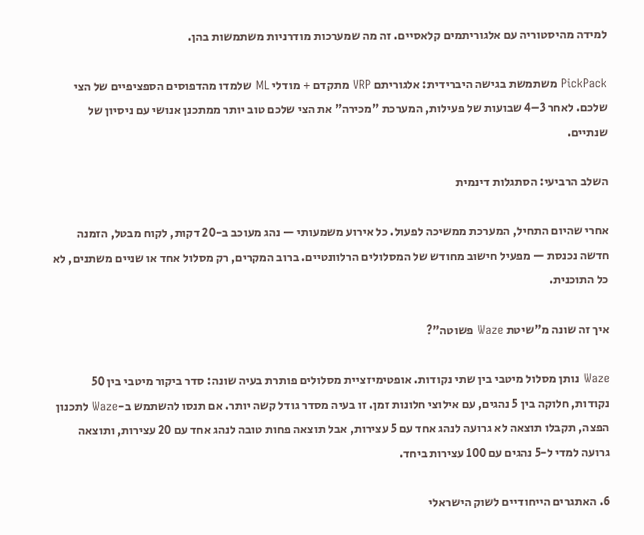למידה מהיסטוריה עם אלגוריתמים קלאסיים. זה מה שמערכות מודרניות משתמשות בהן.

PickPack משתמשת בגישה היברידית: אלגוריתם VRP מתקדם + מודלי ML שלמדו מהדפוסים הספציפיים של הצי שלכם. לאחר 3–4 שבועות של פעילות, המערכת "מכירה" את הצי שלכם טוב יותר ממתכנן אנושי עם ניסיון של שנתיים.

השלב הרביעי: הסתגלות דינמית

אחרי שהיום התחיל, המערכת ממשיכה לפעול. כל אירוע משמעותי — נהג מעוכב ב-20 דקות, לקוח מבטל, הזמנה חדשה נכנסת — מפעיל חישוב מחודש של המסלולים הרלוונטיים. ברוב המקרים, רק מסלול אחד או שניים משתנים, לא כל התוכנית.

איך זה שונה מ"שיטת Waze פשוטה"?

Waze נותן מסלול מיטבי בין שתי נקודות. אופטימיזציית מסלולים פותרת בעיה שונה: סדר ביקור מיטבי בין 50 נקודות, חלוקה בין 5 נהגים, עם אילוצי חלונות זמן. זו בעיה מסדר גודל קשה יותר. אם תנסו להשתמש ב-Waze לתכנון הפצה, תקבלו תוצאה לא גרועה לנהג אחד עם 5 עצירות, אבל תוצאה פחות טובה לנהג אחד עם 20 עצירות, ותוצאה גרועה למדי ל-5 נהגים עם 100 עצירות ביחד.

6. האתגרים הייחודיים לשוק הישראלי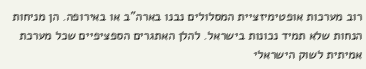רוב מערכות אופטימיזציית המסלולים נבנו בארה"ב או באירופה. הן מניחות הנחות שלא תמיד נכונות בישראל. להלן האתגרים הספציפיים שכל מערכת אמיתית לשוק הישראלי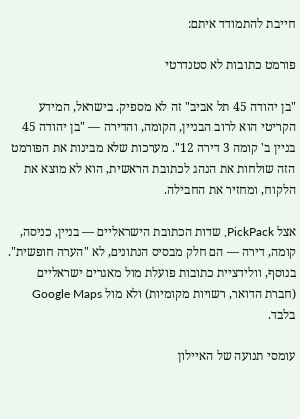חייבת להתמודד איתם:

פורמט כתובות לא סטנדרטי

"בן יהודה 45 תל אביב" זה לא מספיק. בישראל, המידע הקריטי הוא לרוב הבניין, הקומה, והדירה — "בן יהודה 45 בניין ב' קומה 3 דירה 12". מערכות שלא מבינות את הפורמט הזה שולחות את הנהג לכתובת הראשית, הוא לא מוצא את הלקוח, ומחזיר את החבילה.

אצל PickPack, שדות הכתובת הישראליים — בניין, כניסה, קומה, דירה — הם חלק מבסיס הנתונים, לא "הערה חופשית". בנוסף, וולידציית כתובות פועלת מול מאגרים ישראליים (חברת הדואר, רשויות מקומיות) ולא מול Google Maps בלבד.

עומסי תנועה של האיילון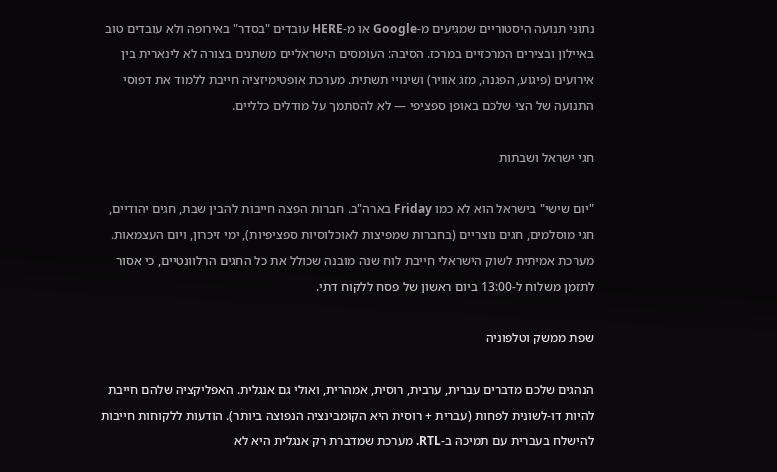נתוני תנועה היסטוריים שמגיעים מ-Google או מ-HERE עובדים "בסדר" באירופה ולא עובדים טוב באיילון ובצירים המרכזיים במרכז. הסיבה: העומסים הישראליים משתנים בצורה לא לינארית בין אירועים (פיגוע, הפגנה, מזג אוויר) ושינויי תשתית. מערכת אופטימיזציה חייבת ללמוד את דפוסי התנועה של הצי שלכם באופן ספציפי — לא להסתמך על מודלים כלליים.

חגי ישראל ושבתות

"יום שישי" בישראל הוא לא כמו Friday בארה"ב. חברות הפצה חייבות להבין שבת, חגים יהודיים, חגי מוסלמים, חגים נוצריים (בחברות שמפיצות לאוכלוסיות ספציפיות), ימי זיכרון, ויום העצמאות. מערכת אמיתית לשוק הישראלי חייבת לוח שנה מובנה שכולל את כל החגים הרלוונטיים, כי אסור לתזמן משלוח ל-13:00 ביום ראשון של פסח ללקוח דתי.

שפת ממשק וטלפוניה

הנהגים שלכם מדברים עברית, ערבית, רוסית, אמהרית, ואולי גם אנגלית. האפליקציה שלהם חייבת להיות דו-לשונית לפחות (עברית + רוסית היא הקומבינציה הנפוצה ביותר). הודעות ללקוחות חייבות להישלח בעברית עם תמיכה ב-RTL. מערכת שמדברת רק אנגלית היא לא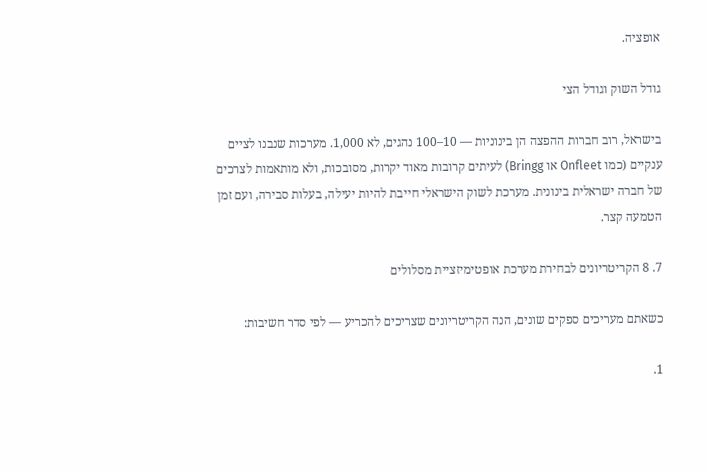אופציה.

גודל השוק וגודל הצי

בישראל, רוב חברות ההפצה הן בינוניות — 10–100 נהגים, לא 1,000. מערכות שנבנו לציים ענקיים (כמו Onfleet או Bringg) לעיתים קרובות מאוד יקרות, מסובכות, ולא מותאמות לצרכים של חברה ישראלית בינונית. מערכת לשוק הישראלי חייבת להיות יעילה, בעלות סבירה, ועם זמן הטמעה קצר.

7. 8 הקריטריונים לבחירת מערכת אופטימיזציית מסלולים

כשאתם מעריכים ספקים שונים, הנה הקריטריונים שצריכים להכריע — לפי סדר חשיבות:

1.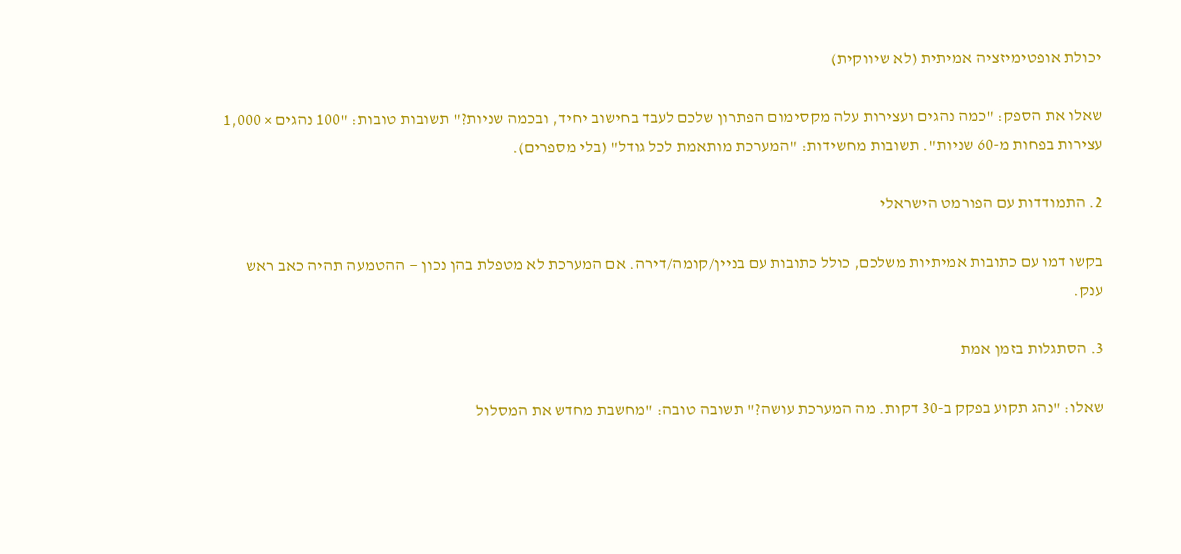יכולת אופטימיזציה אמיתית (לא שיווקית)

שאלו את הספק: "כמה נהגים ועצירות עלה מקסימום הפתרון שלכם לעבד בחישוב יחיד, ובכמה שניות?" תשובות טובות: "100 נהגים × 1,000 עצירות בפחות מ-60 שניות". תשובות מחשידות: "המערכת מותאמת לכל גודל" (בלי מספרים).

2. התמודדות עם הפורמט הישראלי

בקשו דמו עם כתובות אמיתיות משלכם, כולל כתובות עם בניין/קומה/דירה. אם המערכת לא מטפלת בהן נכון — ההטמעה תהיה כאב ראש ענק.

3. הסתגלות בזמן אמת

שאלו: "נהג תקוע בפקק ב-30 דקות. מה המערכת עושה?" תשובה טובה: "מחשבת מחדש את המסלול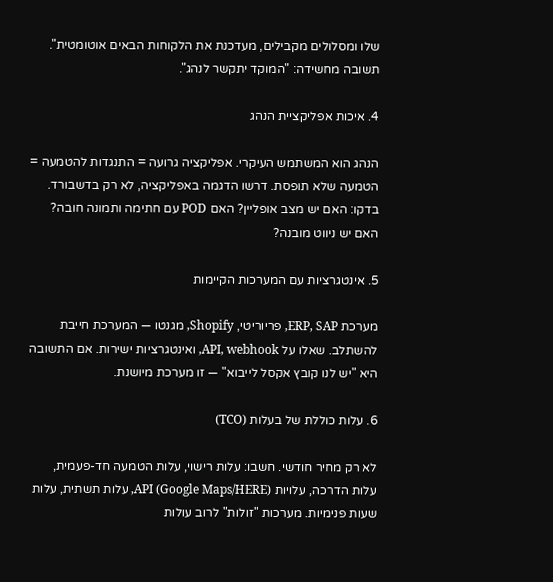שלו ומסלולים מקבילים, מעדכנת את הלקוחות הבאים אוטומטית". תשובה מחשידה: "המוקד יתקשר לנהג".

4. איכות אפליקציית הנהג

הנהג הוא המשתמש העיקרי. אפליקציה גרועה = התנגדות להטמעה = הטמעה שלא תופסת. דרשו הדגמה באפליקציה, לא רק בדשבורד. בדקו: האם יש מצב אופליין? האם POD עם חתימה ותמונה חובה? האם יש ניווט מובנה?

5. אינטגרציות עם המערכות הקיימות

מערכת ERP, SAP, פריוריטי, Shopify, מגנטו — המערכת חייבת להשתלב. שאלו על API, webhook, ואינטגרציות ישירות. אם התשובה היא "יש לנו קובץ אקסל לייבוא" — זו מערכת מיושנת.

6. עלות כוללת של בעלות (TCO)

לא רק מחיר חודשי. חשבו: עלות רישוי, עלות הטמעה חד-פעמית, עלות הדרכה, עלויות API (Google Maps/HERE), עלות תשתית, עלות שעות פנימיות. מערכות "זולות" לרוב עולות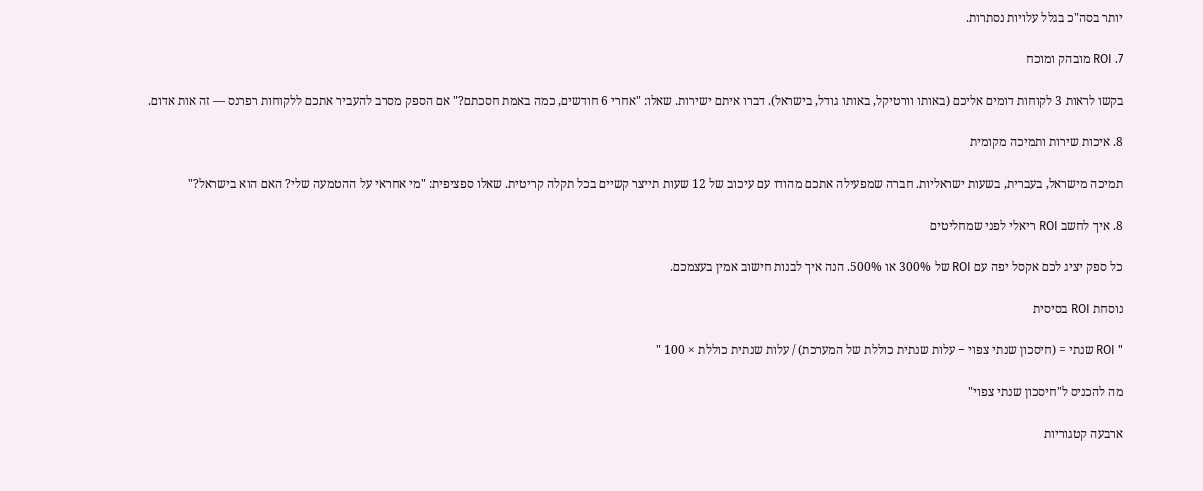יותר בסה"כ בגלל עלויות נסתרות.

7. ROI מובהק ומוכח

בקשו לראות 3 לקוחות דומים אליכם (באותו וורטיקל, באותו גודל, בישראל). דברו איתם ישירות. שאלו: "אחרי 6 חודשים, כמה באמת חסכתם?" אם הספק מסרב להעביר אתכם ללקוחות רפרנס — זה אות אדום.

8. איכות שירות ותמיכה מקומית

תמיכה מישראל, בעברית, בשעות ישראליות. חברה שמפעילה אתכם מהודו עם עיכוב של 12 שעות תייצר קשיים בכל תקלה קריטית. שאלו ספציפית: "מי אחראי על ההטמעה שלי? האם הוא בישראל?"

8. איך לחשב ROI ריאלי לפני שמחליטים

כל ספק יציג לכם אקסל יפה עם ROI של 300% או 500%. הנה איך לבנות חישוב אמין בעצמכם.

נוסחת ROI בסיסית

" ROI שנתי = (חיסכון שנתי צפוי − עלות שנתית כוללת של המערכת) / עלות שנתית כוללת × 100 "

מה להכניס ל"חיסכון שנתי צפוי"

ארבעה קטגוריות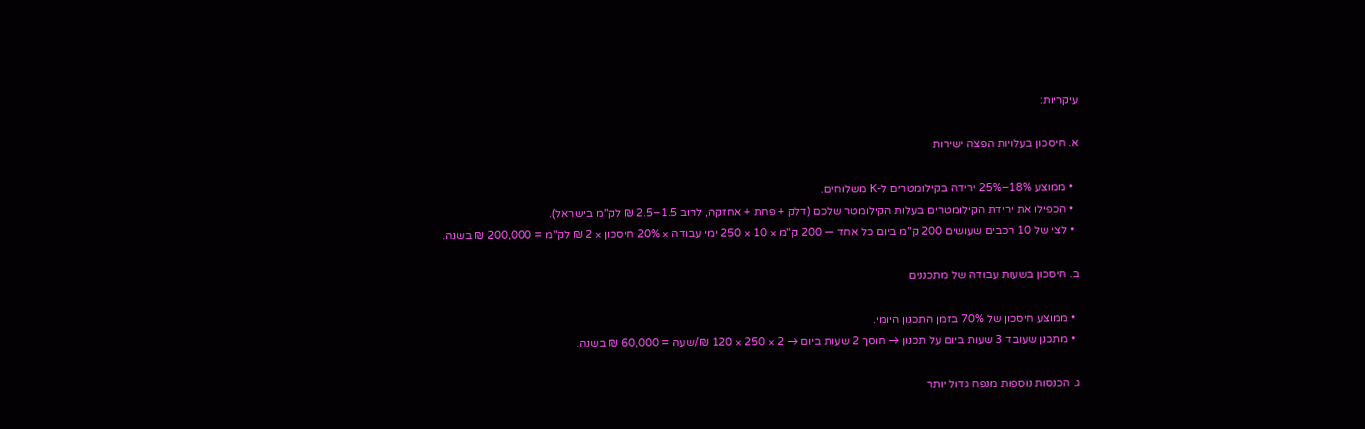עיקריות:

א. חיסכון בעלויות הפצה ישירות

  • ממוצע 18%–25% ירידה בקילומטרים ל-K משלוחים.
  • הכפילו את ירידת הקילומטרים בעלות הקילומטר שלכם (דלק + פחת + אחזקה, לרוב 1.5–2.5 ₪ לק"מ בישראל).
  • לצי של 10 רכבים שעושים 200 ק"מ ביום כל אחד — 200 ק"מ × 10 × 250 ימי עבודה × 20% חיסכון × 2 ₪ לק"מ = 200,000 ₪ בשנה.

ב. חיסכון בשעות עבודה של מתכננים

  • ממוצע חיסכון של 70% בזמן התכנון היומי.
  • מתכנן שעובד 3 שעות ביום על תכנון → חוסך 2 שעות ביום → 2 × 250 × 120 ₪/שעה = 60,000 ₪ בשנה.

ג. הכנסות נוספות מנפח גדול יותר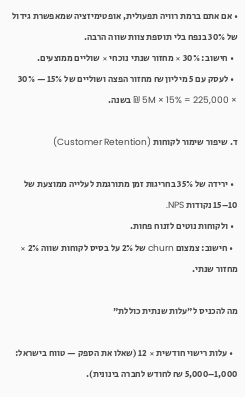• אם אתם ברמת רוויה תפעולית, אופטימיזציה שמאפשרת גידול של 30% בנפח בלי תוספת צוות שווה הרבה.
  • חישוב: 30% × מחזור שנתי נוכחי × שוליים ממוצעים.
  • לעסק עם 5 מיליון ₪ מחזור הפצה ושוליים של 15% — 30% × 5M × 15% = 225,000 ₪ בשנה.

ד. שיפור שימור לקוחות (Customer Retention)

  • ירידה של 35% בחריגות זמן מתורגמת לעלייה ממוצעת של 10–15 נקודות NPS.
  • ולקוחות נוטים לזנוח פחות.
  • חישוב: צמצום churn של 2% על בסיס לקוחות שווה 2% × מחזור שנתי.

מה להכניס ל"עלות שנתית כוללת"

  • עלות רישוי חודשית × 12 (שאלו את הספק — טווח בישראל: 1,000–5,000 ₪ לחודש לחברה בינונית).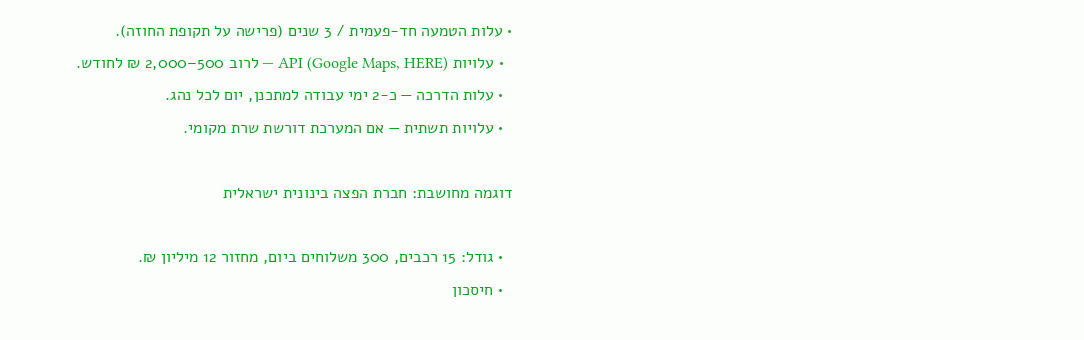• עלות הטמעה חד-פעמית / 3 שנים (פרישה על תקופת החוזה).
  • עלויות API (Google Maps, HERE) — לרוב 500–2,000 ₪ לחודש.
  • עלות הדרכה — כ-2 ימי עבודה למתכנן, יום לכל נהג.
  • עלויות תשתית — אם המערכת דורשת שרת מקומי.

דוגמה מחושבת: חברת הפצה בינונית ישראלית

  • גודל: 15 רכבים, 300 משלוחים ביום, מחזור 12 מיליון ₪.
  • חיסכון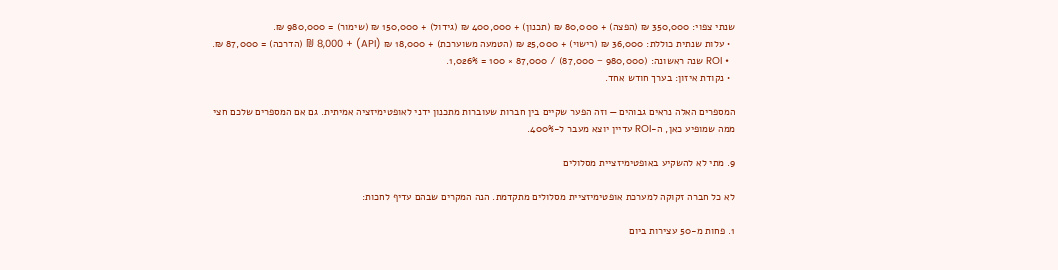שנתי צפוי: 350,000 ₪ (הפצה) + 80,000 ₪ (תכנון) + 400,000 ₪ (גידול) + 150,000 ₪ (שימור) = 980,000 ₪.
  • עלות שנתית כוללת: 36,000 ₪ (רישוי) + 25,000 ₪ (הטמעה משוערכת) + 18,000 ₪ (API) + 8,000 ₪ (הדרכה) = 87,000 ₪.
  • ROI שנה ראשונה: (980,000 − 87,000) / 87,000 × 100 = 1,026%.
  • נקודת איזון: בערך חודש אחד.

המספרים האלה נראים גבוהים — וזה הפער שקיים בין חברות שעוברות מתכנון ידני לאופטימיזציה אמיתית. גם אם המספרים שלכם חצי ממה שמופיע כאן, ה-ROI עדיין יוצא מעבר ל-400%.

9. מתי לא להשקיע באופטימיזציית מסלולים

לא כל חברה זקוקה למערכת אופטימיזציית מסלולים מתקדמת. הנה המקרים שבהם עדיף לחכות:

1. פחות מ-50 עצירות ביום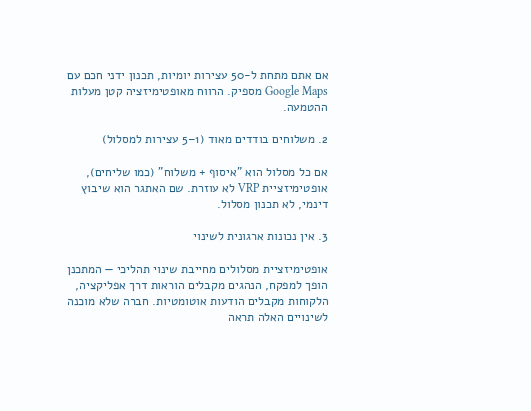אם אתם מתחת ל-50 עצירות יומיות, תכנון ידני חכם עם Google Maps מספיק. הרווח מאופטימיזציה קטן מעלות ההטמעה.

2. משלוחים בודדים מאוד (1–5 עצירות למסלול)

אם כל מסלול הוא "איסוף + משלוח" (כמו שליחים), אופטימיזציית VRP לא עוזרת. שם האתגר הוא שיבוץ דינמי, לא תכנון מסלול.

3. אין נכונות ארגונית לשינוי

אופטימיזציית מסלולים מחייבת שינוי תהליכי — המתכנן הופך למפקח, הנהגים מקבלים הוראות דרך אפליקציה, הלקוחות מקבלים הודעות אוטומטיות. חברה שלא מוכנה לשינויים האלה תראה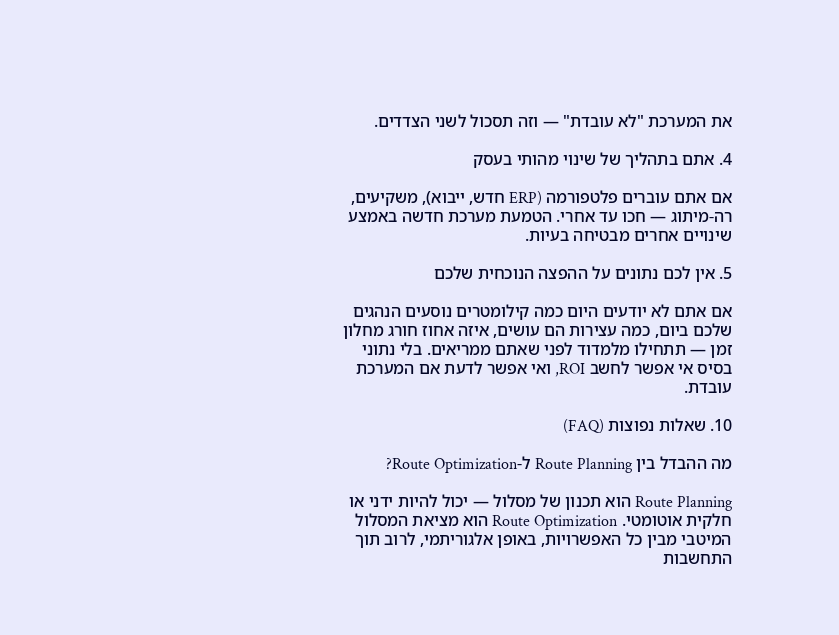את המערכת "לא עובדת" — וזה תסכול לשני הצדדים.

4. אתם בתהליך של שינוי מהותי בעסק

אם אתם עוברים פלטפורמה (ERP חדש, ייבוא), משקיעים, רה-מיתוג — חכו עד אחרי. הטמעת מערכת חדשה באמצע שינויים אחרים מבטיחה בעיות.

5. אין לכם נתונים על ההפצה הנוכחית שלכם

אם אתם לא יודעים היום כמה קילומטרים נוסעים הנהגים שלכם ביום, כמה עצירות הם עושים, איזה אחוז חורג מחלון זמן — תתחילו מלמדוד לפני שאתם ממריאים. בלי נתוני בסיס אי אפשר לחשב ROI, ואי אפשר לדעת אם המערכת עובדת.

10. שאלות נפוצות (FAQ)

מה ההבדל בין Route Planning ל-Route Optimization?

Route Planning הוא תכנון של מסלול — יכול להיות ידני או חלקית אוטומטי. Route Optimization הוא מציאת המסלול המיטבי מבין כל האפשרויות, באופן אלגוריתמי, לרוב תוך התחשבות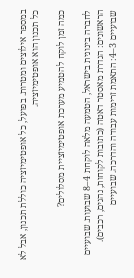במספר אילוצים ומטרות. בפועל, כל אופטימיזציה כוללת תכנון, אבל לא כל תכנון הוא אופטימיזציה.

כמה זמן לוקח להטמיע מערכת אופטימיזציית מסלולים?

לחברה בינונית בישראל, הטמעה מלאה לוקחת 4–8 שבועות. שבועיים הראשונים: הגדרת מאסטר דאטה (כתובות לקוחות, נהגים, רכבים). שבועיים 3–4: התאמת זרימות עבודה והדרכה. שבועיים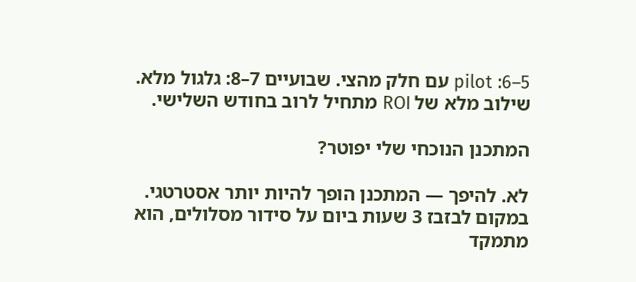5–6: pilot עם חלק מהצי. שבועיים 7–8: גלגול מלא. שילוב מלא של ROI מתחיל לרוב בחודש השלישי.

המתכנן הנוכחי שלי יפוטר?

לא. להיפך — המתכנן הופך להיות יותר אסטרטגי. במקום לבזבז 3 שעות ביום על סידור מסלולים, הוא מתמקד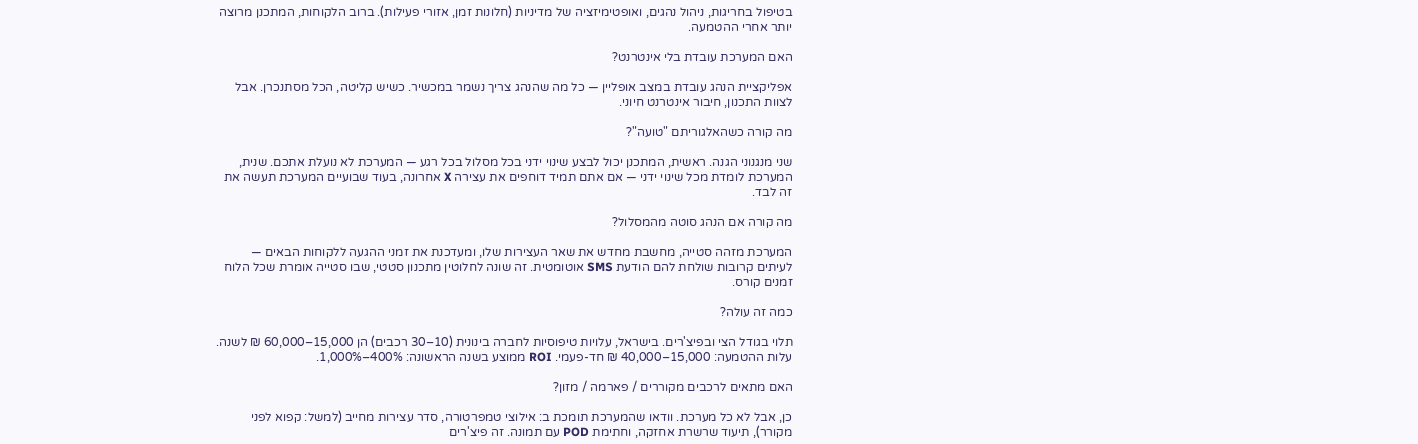בטיפול בחריגות, ניהול נהגים, ואופטימיזציה של מדיניות (חלונות זמן, אזורי פעילות). ברוב הלקוחות, המתכנן מרוצה יותר אחרי ההטמעה.

האם המערכת עובדת בלי אינטרנט?

אפליקציית הנהג עובדת במצב אופליין — כל מה שהנהג צריך נשמר במכשיר. כשיש קליטה, הכל מסתנכרן. אבל לצוות התכנון, חיבור אינטרנט חיוני.

מה קורה כשהאלגוריתם "טועה"?

שני מנגנוני הגנה. ראשית, המתכנן יכול לבצע שינוי ידני בכל מסלול בכל רגע — המערכת לא נועלת אתכם. שנית, המערכת לומדת מכל שינוי ידני — אם אתם תמיד דוחפים את עצירה X אחרונה, בעוד שבועיים המערכת תעשה את זה לבד.

מה קורה אם הנהג סוטה מהמסלול?

המערכת מזהה סטייה, מחשבת מחדש את שאר העצירות שלו, ומעדכנת את זמני ההגעה ללקוחות הבאים — לעיתים קרובות שולחת להם הודעת SMS אוטומטית. זה שונה לחלוטין מתכנון סטטי, שבו סטייה אומרת שכל הלוח זמנים קורס.

כמה זה עולה?

תלוי בגודל הצי ובפיצ'רים. בישראל, עלויות טיפוסיות לחברה בינונית (10–30 רכבים) הן 15,000–60,000 ₪ לשנה. עלות ההטמעה: 15,000–40,000 ₪ חד-פעמי. ROI ממוצע בשנה הראשונה: 400%–1,000%.

האם מתאים לרכבים מקוררים / פארמה / מזון?

כן, אבל לא כל מערכת. וודאו שהמערכת תומכת ב: אילוצי טמפרטורה, סדר עצירות מחייב (למשל: קפוא לפני מקורר), תיעוד שרשרת אחזקה, וחתימת POD עם תמונה. זה פיצ'רים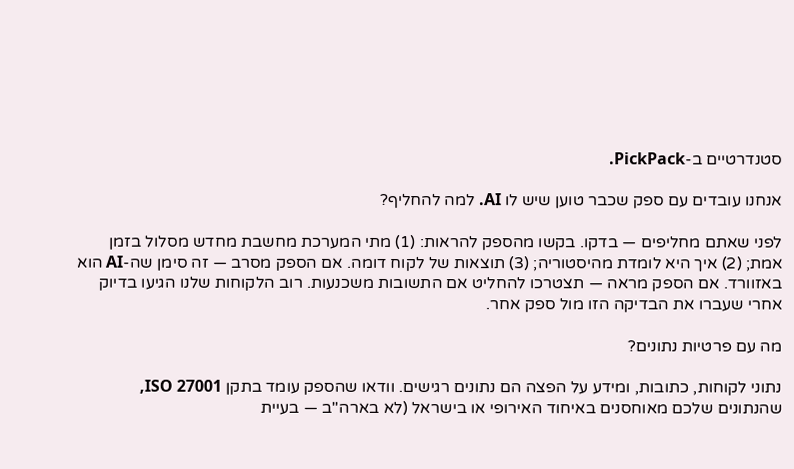סטנדרטיים ב-PickPack.

אנחנו עובדים עם ספק שכבר טוען שיש לו AI. למה להחליף?

לפני שאתם מחליפים — בדקו. בקשו מהספק להראות: (1) מתי המערכת מחשבת מחדש מסלול בזמן אמת; (2) איך היא לומדת מהיסטוריה; (3) תוצאות של לקוח דומה. אם הספק מסרב — זה סימן שה-AI הוא באזוורד. אם הספק מראה — תצטרכו להחליט אם התשובות משכנעות. רוב הלקוחות שלנו הגיעו בדיוק אחרי שעברו את הבדיקה הזו מול ספק אחר.

מה עם פרטיות נתונים?

נתוני לקוחות, כתובות, ומידע על הפצה הם נתונים רגישים. וודאו שהספק עומד בתקן ISO 27001, שהנתונים שלכם מאוחסנים באיחוד האירופי או בישראל (לא בארה"ב — בעיית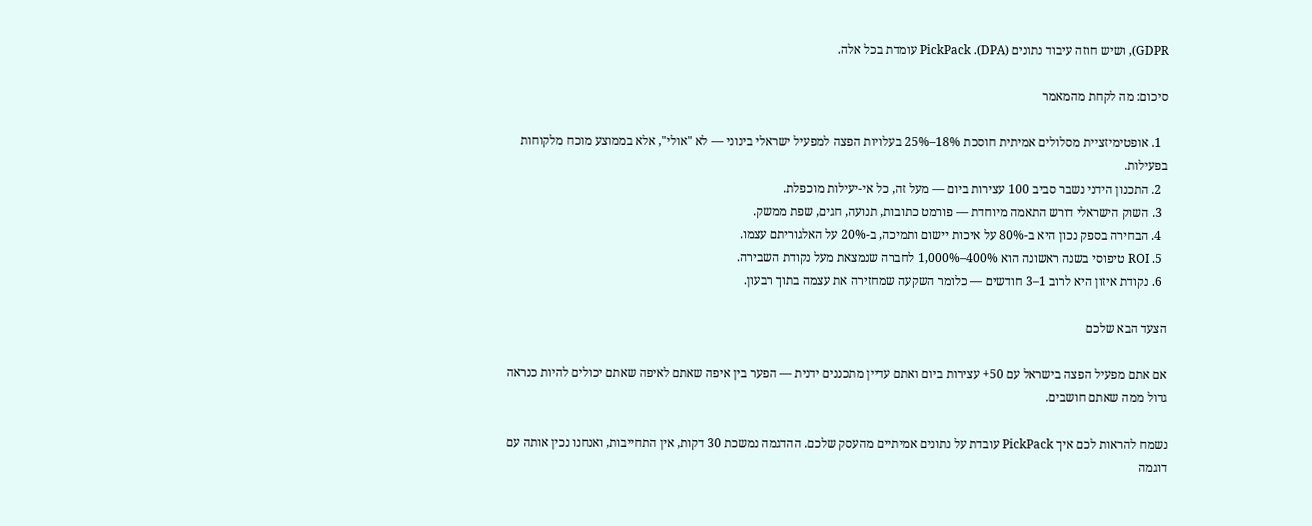GDPR), ושיש חוזה עיבוד נתונים (DPA). PickPack עומדת בכל אלה.

סיכום: מה לקחת מהמאמר

  1. אופטימיזציית מסלולים אמיתית חוסכת 18%–25% בעלויות הפצה למפעיל ישראלי בינוני — לא "אולי", אלא בממוצע מוכח מלקוחות בפעילות.
  2. התכנון הידני נשבר סביב 100 עצירות ביום — מעל זה, כל אי-יעילות מוכפלת.
  3. השוק הישראלי דורש התאמה מיוחדת — פורמט כתובות, תנועה, חגים, שפת ממשק.
  4. הבחירה בספק נכון היא ב-80% על איכות יישום ותמיכה, ב-20% על האלגוריתם עצמו.
  5. ROI טיפוסי בשנה ראשונה הוא 400%–1,000% לחברה שנמצאת מעל נקודת השבירה.
  6. נקודת איזון היא לרוב 1–3 חודשים — כלומר השקעה שמחזירה את עצמה בתוך רבעון.

הצעד הבא שלכם

אם אתם מפעיל הפצה בישראל עם 50+ עצירות ביום ואתם עדיין מתכננים ידנית — הפער בין איפה שאתם לאיפה שאתם יכולים להיות כנראה גדול ממה שאתם חושבים.

נשמח להראות לכם איך PickPack עובדת על נתונים אמיתיים מהעסק שלכם. ההדגמה נמשכת 30 דקות, אין התחייבות, ואנחנו נכין אותה עם דוגמה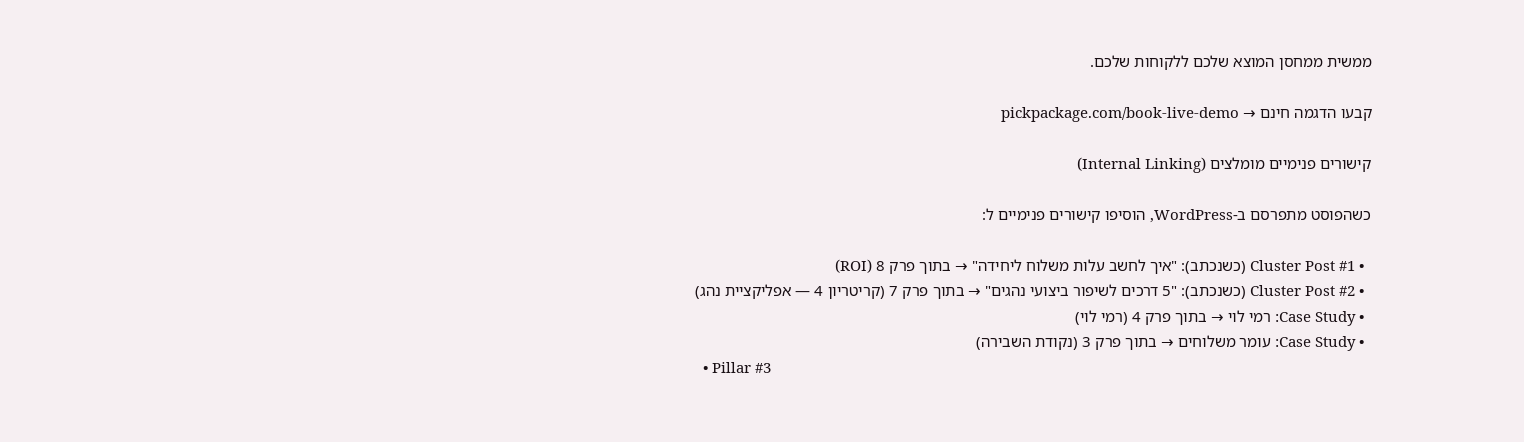ממשית ממחסן המוצא שלכם ללקוחות שלכם.

קבעו הדגמה חינם → pickpackage.com/book-live-demo

קישורים פנימיים מומלצים (Internal Linking)

כשהפוסט מתפרסם ב-WordPress, הוסיפו קישורים פנימיים ל:

  • Cluster Post #1 (כשנכתב): "איך לחשב עלות משלוח ליחידה" → בתוך פרק 8 (ROI)
  • Cluster Post #2 (כשנכתב): "5 דרכים לשיפור ביצועי נהגים" → בתוך פרק 7 (קריטריון 4 — אפליקציית נהג)
  • Case Study: רמי לוי → בתוך פרק 4 (רמי לוי)
  • Case Study: עומר משלוחים → בתוך פרק 3 (נקודת השבירה)
  • Pillar #3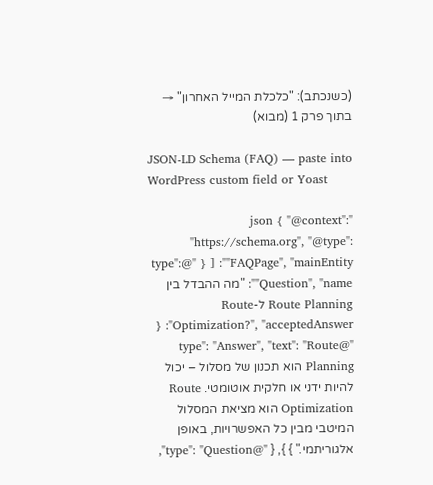(כשנכתב): "כלכלת המייל האחרון" → בתוך פרק 1 (מבוא)

JSON-LD Schema (FAQ) — paste into WordPress custom field or Yoast

"json { "@context": "https://schema.org", "@type": "FAQPage", "mainEntity": [ { "@type": "Question", "name": "מה ההבדל בין Route Planning ל-Route Optimization?", "acceptedAnswer": { "@type": "Answer", "text": "Route Planning הוא תכנון של מסלול – יכול להיות ידני או חלקית אוטומטי. Route Optimization הוא מציאת המסלול המיטבי מבין כל האפשרויות, באופן אלגוריתמי." } }, { "@type": "Question",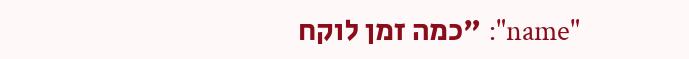"name": "כמה זמן לוקח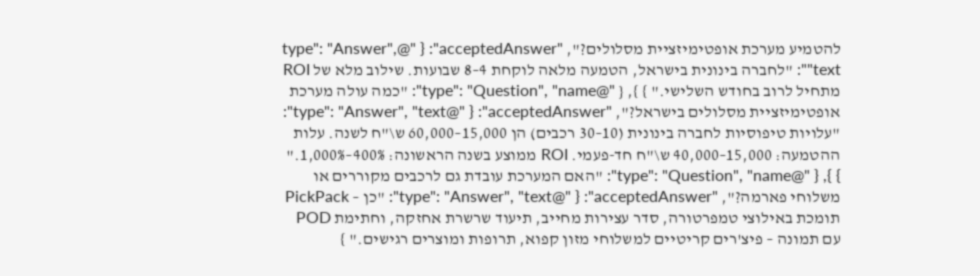להטמיע מערכת אופטימיזציית מסלולים?", "acceptedAnswer": { "@type": "Answer", "text": "לחברה בינונית בישראל, הטמעה מלאה לוקחת 4–8 שבועות. שילוב מלא של ROI מתחיל לרוב בחודש השלישי." } }, { "@type": "Question", "name": "כמה עולה מערכת אופטימיזציית מסלולים בישראל?", "acceptedAnswer": { "@type": "Answer", "text": "עלויות טיפוסיות לחברה בינונית (10–30 רכבים) הן 15,000–60,000 ש\"ח לשנה. עלות ההטמעה: 15,000–40,000 ש\"ח חד-פעמי. ROI ממוצע בשנה הראשונה: 400%–1,000%." } }, { "@type": "Question", "name": "האם המערכת עובדת גם לרכבים מקוררים או משלוחי פארמה?", "acceptedAnswer": { "@type": "Answer", "text": "כן – PickPack תומכת באילוצי טמפרטורה, סדר עצירות מחייב, תיעוד שרשרת אחזקה, וחתימת POD עם תמונה – פיצ'רים קריטיים למשלוחי מזון קפוא, תרופות ומוצרים רגישים." }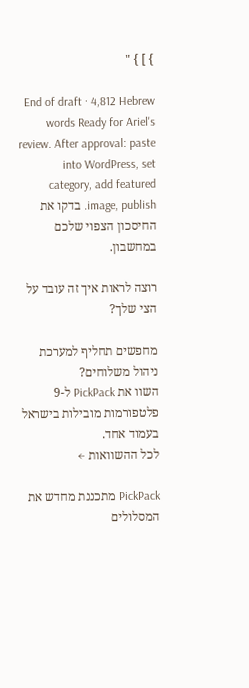} ] } "

End of draft · 4,812 Hebrew words Ready for Ariel's review. After approval: paste into WordPress, set category, add featured image, publish. בדקו את החיסכון הצפוי שלכם במחשבון.

רוצה לראות איך זה עובד על הצי שלך?

מחפשים תחליף למערכת ניהול משלוחים?
השוו את PickPack ל-9 פלטפורמות מובילות בישראל בעמוד אחד.
לכל ההשוואות ←

PickPack מתכננת מחדש את המסלולים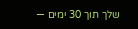שלך תוך 30 ימים —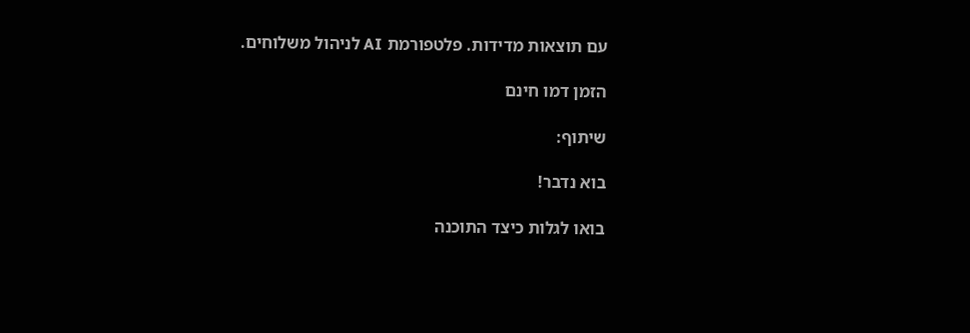עם תוצאות מדידות. פלטפורמת AI לניהול משלוחים.

הזמן דמו חינם

שיתוף:

בוא נדבר!

בואו לגלות כיצד התוכנה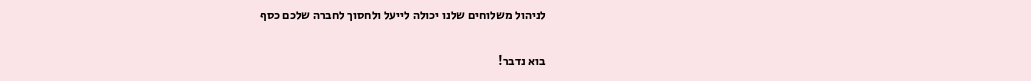לניהול משלוחים שלנו יכולה לייעל ולחסוך לחברה שלכם כסף

בוא נדבר!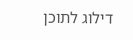דילוג לתוכן